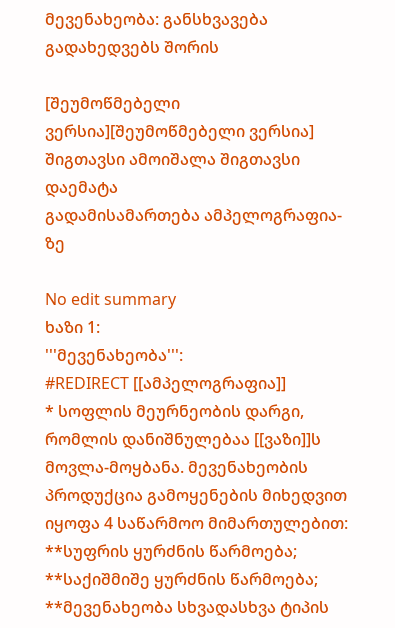მევენახეობა: განსხვავება გადახედვებს შორის

[შეუმოწმებელი ვერსია][შეუმოწმებელი ვერსია]
შიგთავსი ამოიშალა შიგთავსი დაემატა
გადამისამართება ამპელოგრაფია-ზე

No edit summary
ხაზი 1:
'''მევენახეობა''':
#REDIRECT [[ამპელოგრაფია]]
* სოფლის მეურნეობის დარგი, რომლის დანიშნულებაა [[ვაზი]]ს მოვლა-მოყბანა. მევენახეობის პროდუქცია გამოყენების მიხედვით იყოფა 4 საწარმოო მიმართულებით:
**სუფრის ყურძნის წარმოება;
**საქიშმიშე ყურძნის წარმოება;
**მევენახეობა სხვადასხვა ტიპის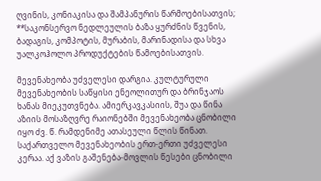ღვინის, კონიაკისა და შამპანურის წარმოებისათვის;
**საკონსერვო ნედლეულის ბაზა ყურძნის წვენის, ბადაგის, კომპოტის, მურაბის, მარინადისა და სხვა უალკოჰოლო პროდუქტების წამოებისათვის.

მევენახეობა უძველესი დარგია. კულტურული მევენახეობის საწყისი ენეოლითურ და ბრინჯაოს ხანას მიეკუთვნება. ამიერკავკასიის, შუა და წინა აზიის მოსაზღვრე რაიონებში მევენახეობა ცნობილი იყო ძვ. წ. რამდენიმე ათასეული წლის წინათ. საქართველო მევენახეობის ერთ-ერთი უძველესი კერაა. აქ ვაზის გაშენება-მოვლის წესები ცნობილი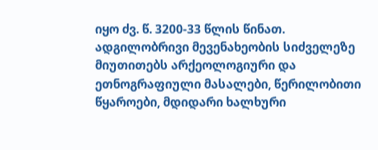იყო ძვ. წ. 3200-33 წლის წინათ. ადგილობრივი მევენახეობის სიძველეზე მიუთითებს არქეოლოგიური და ეთნოგრაფიული მასალები, წერილობითი წყაროები, მდიდარი ხალხური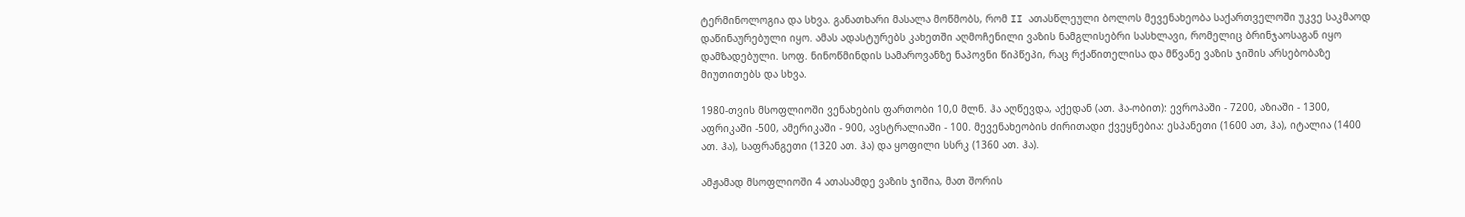ტერმინოლოგია და სხვა. განათხარი მასალა მოწმობს, რომ II ათასწლეული ბოლოს მევენახეობა საქართველოში უკვე საკმაოდ დაწინაურებული იყო. ამას ადასტურებს კახეთში აღმოჩენილი ვაზის ნამგლისებრი სასხლავი, რომელიც ბრინჯაოსაგან იყო დამზადებული. სოფ. ნინოწმინდის სამაროვანზე ნაპოვნი წიპწეპი, რაც რქაწითელისა და მწვანე ვაზის ჯიშის არსებობაზე მიუთითებს და სხვა.

1980-თვის მსოფლიოში ვენახების ფართობი 10,0 მლნ. ჰა აღწევდა, აქედან (ათ. ჰა-ობით): ევროპაში - 7200, აზიაში - 1300, აფრიკაში -500, ამერიკაში - 900, ავსტრალიაში - 100. მევენახეობის ძირითადი ქვეყნებია: ესპანეთი (1600 ათ, ჰა), იტალია (1400 ათ. ჰა), საფრანგეთი (1320 ათ. ჰა) და ყოფილი სსრკ (1360 ათ. ჰა).

ამჟამად მსოფლიოში 4 ათასამდე ვაზის ჯიშია, მათ შორის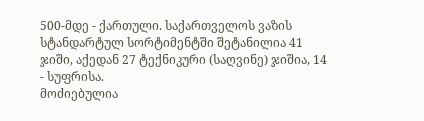500-მდე - ქართული. საქართველოს ვაზის სტანდარტულ სორტიმენტში შეტანილია 41 ჯიში, აქედან 27 ტექნიკური (საღვინე) ჯიშია, 14 - სუფრისა.
მოძიებულია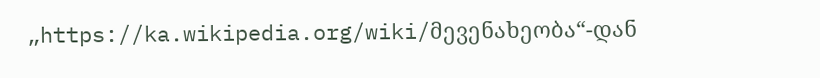„https://ka.wikipedia.org/wiki/მევენახეობა“-დან